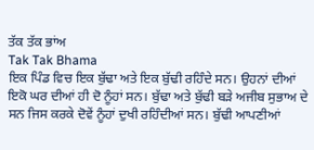ਤੱਕ ਤੱਕ ਭਾਂਅ
Tak Tak Bhama
ਇਕ ਪਿੰਡ ਵਿਚ ਇਕ ਬੁੱਢਾ ਅਤੇ ਇਕ ਬੁੱਢੀ ਰਹਿੰਦੇ ਸਨ। ਉਹਨਾਂ ਦੀਆਂ ਇਕੋ ਘਰ ਦੀਆਂ ਹੀ ਦੋ ਨੂੰਹਾਂ ਸਨ। ਬੁੱਢਾ ਅਤੇ ਬੁੱਢੀ ਬੜੇ ਅਜੀਬ ਸੁਭਾਅ ਦੇ ਸਨ ਜਿਸ ਕਰਕੇ ਦੋਵੇਂ ਨੂੰਹਾਂ ਦੁਖੀ ਰਹਿੰਦੀਆਂ ਸਨ। ਬੁੱਢੀ ਆਪਣੀਆਂ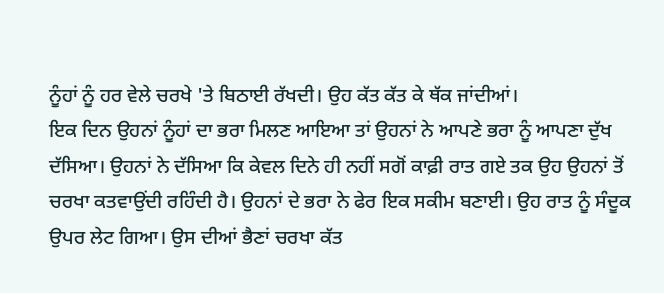ਨੂੰਹਾਂ ਨੂੰ ਹਰ ਵੇਲੇ ਚਰਖੇ 'ਤੇ ਬਿਠਾਈ ਰੱਖਦੀ। ਉਹ ਕੱਤ ਕੱਤ ਕੇ ਥੱਕ ਜਾਂਦੀਆਂ।
ਇਕ ਦਿਨ ਉਹਨਾਂ ਨੂੰਹਾਂ ਦਾ ਭਰਾ ਮਿਲਣ ਆਇਆ ਤਾਂ ਉਹਨਾਂ ਨੇ ਆਪਣੇ ਭਰਾ ਨੂੰ ਆਪਣਾ ਦੁੱਖ ਦੱਸਿਆ। ਉਹਨਾਂ ਨੇ ਦੱਸਿਆ ਕਿ ਕੇਵਲ ਦਿਨੇ ਹੀ ਨਹੀਂ ਸਗੋਂ ਕਾਫ਼ੀ ਰਾਤ ਗਏ ਤਕ ਉਹ ਉਹਨਾਂ ਤੋਂ ਚਰਖਾ ਕਤਵਾਉਂਦੀ ਰਹਿੰਦੀ ਹੈ। ਉਹਨਾਂ ਦੇ ਭਰਾ ਨੇ ਫੇਰ ਇਕ ਸਕੀਮ ਬਣਾਈ। ਉਹ ਰਾਤ ਨੂੰ ਸੰਦੂਕ ਉਪਰ ਲੇਟ ਗਿਆ। ਉਸ ਦੀਆਂ ਭੈਣਾਂ ਚਰਖਾ ਕੱਤ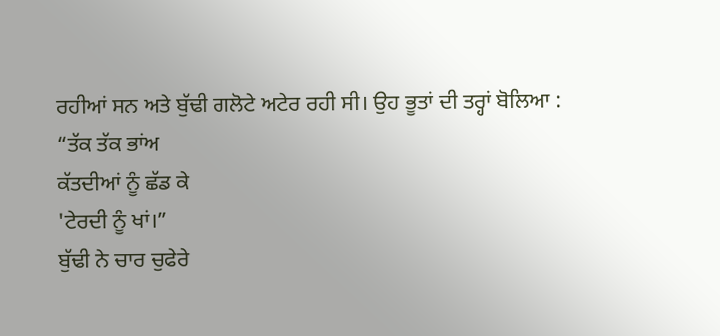ਰਹੀਆਂ ਸਨ ਅਤੇ ਬੁੱਢੀ ਗਲੋਟੇ ਅਟੇਰ ਰਹੀ ਸੀ। ਉਹ ਭੂਤਾਂ ਦੀ ਤਰ੍ਹਾਂ ਬੋਲਿਆ :
“ਤੱਕ ਤੱਕ ਭਾਂਅ
ਕੱਤਦੀਆਂ ਨੂੰ ਛੱਡ ਕੇ
'ਟੇਰਦੀ ਨੂੰ ਖਾਂ।”
ਬੁੱਢੀ ਨੇ ਚਾਰ ਚੁਫੇਰੇ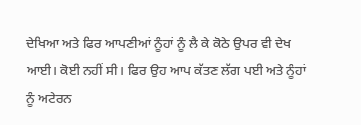ਦੇਖਿਆ ਅਤੇ ਫਿਰ ਆਪਣੀਆਂ ਨੂੰਹਾਂ ਨੂੰ ਲੈ ਕੇ ਕੋਠੇ ਉਪਰ ਵੀ ਦੇਖ ਆਈ। ਕੋਈ ਨਹੀਂ ਸੀ। ਫਿਰ ਉਹ ਆਪ ਕੱਤਣ ਲੱਗ ਪਈ ਅਤੇ ਨੂੰਹਾਂ ਨੂੰ ਅਟੇਰਨ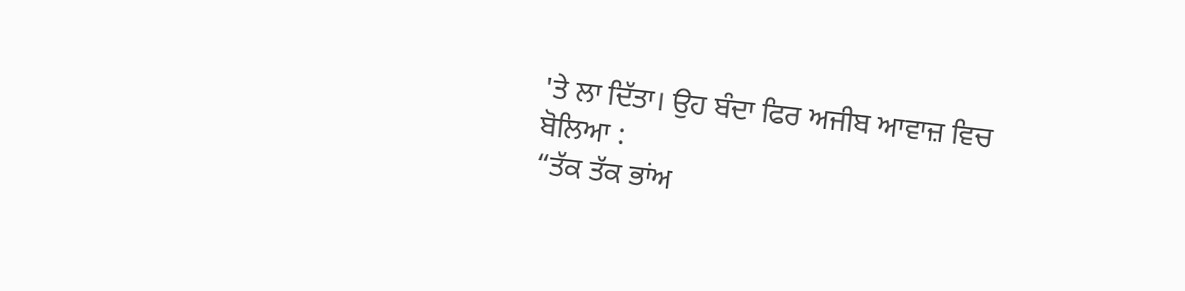'ਤੇ ਲਾ ਦਿੱਤਾ। ਉਹ ਬੰਦਾ ਫਿਰ ਅਜੀਬ ਆਵਾਜ਼ ਵਿਚ ਬੋਲਿਆ :
“ਤੱਕ ਤੱਕ ਭਾਂਅ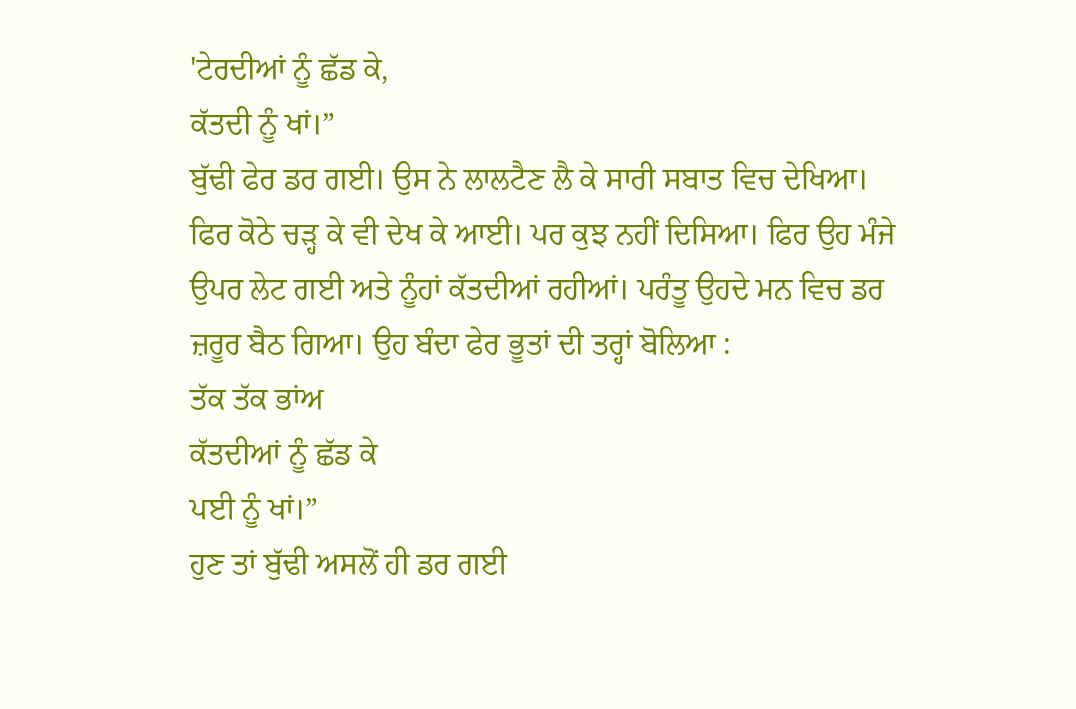'ਟੇਰਦੀਆਂ ਨੂੰ ਛੱਡ ਕੇ,
ਕੱਤਦੀ ਨੂੰ ਖਾਂ।”
ਬੁੱਢੀ ਫੇਰ ਡਰ ਗਈ। ਉਸ ਨੇ ਲਾਲਟੈਣ ਲੈ ਕੇ ਸਾਰੀ ਸਬਾਤ ਵਿਚ ਦੇਖਿਆ। ਫਿਰ ਕੋਠੇ ਚੜ੍ਹ ਕੇ ਵੀ ਦੇਖ ਕੇ ਆਈ। ਪਰ ਕੁਝ ਨਹੀਂ ਦਿਸਿਆ। ਫਿਰ ਉਹ ਮੰਜੇ ਉਪਰ ਲੇਟ ਗਈ ਅਤੇ ਨੂੰਹਾਂ ਕੱਤਦੀਆਂ ਰਹੀਆਂ। ਪਰੰਤੂ ਉਹਦੇ ਮਨ ਵਿਚ ਡਰ ਜ਼ਰੂਰ ਬੈਠ ਗਿਆ। ਉਹ ਬੰਦਾ ਫੇਰ ਭੂਤਾਂ ਦੀ ਤਰ੍ਹਾਂ ਬੋਲਿਆ :
ਤੱਕ ਤੱਕ ਭਾਂਅ
ਕੱਤਦੀਆਂ ਨੂੰ ਛੱਡ ਕੇ
ਪਈ ਨੂੰ ਖਾਂ।”
ਹੁਣ ਤਾਂ ਬੁੱਢੀ ਅਸਲੋਂ ਹੀ ਡਰ ਗਈ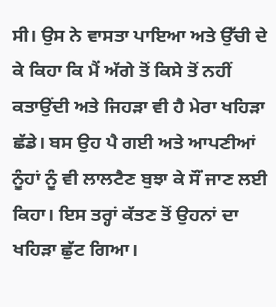ਸੀ। ਉਸ ਨੇ ਵਾਸਤਾ ਪਾਇਆ ਅਤੇ ਉੱਚੀ ਦੇ ਕੇ ਕਿਹਾ ਕਿ ਮੈਂ ਅੱਗੇ ਤੋਂ ਕਿਸੇ ਤੋਂ ਨਹੀਂ ਕਤਾਉਂਦੀ ਅਤੇ ਜਿਹੜਾ ਵੀ ਹੈ ਮੇਰਾ ਖਹਿੜਾ ਛੱਡੇ। ਬਸ ਉਹ ਪੈ ਗਈ ਅਤੇ ਆਪਣੀਆਂ ਨੂੰਹਾਂ ਨੂੰ ਵੀ ਲਾਲਟੈਣ ਬੁਝਾ ਕੇ ਸੌਂ ਜਾਣ ਲਈ ਕਿਹਾ। ਇਸ ਤਰ੍ਹਾਂ ਕੱਤਣ ਤੋਂ ਉਹਨਾਂ ਦਾ ਖਹਿੜਾ ਛੁੱਟ ਗਿਆ।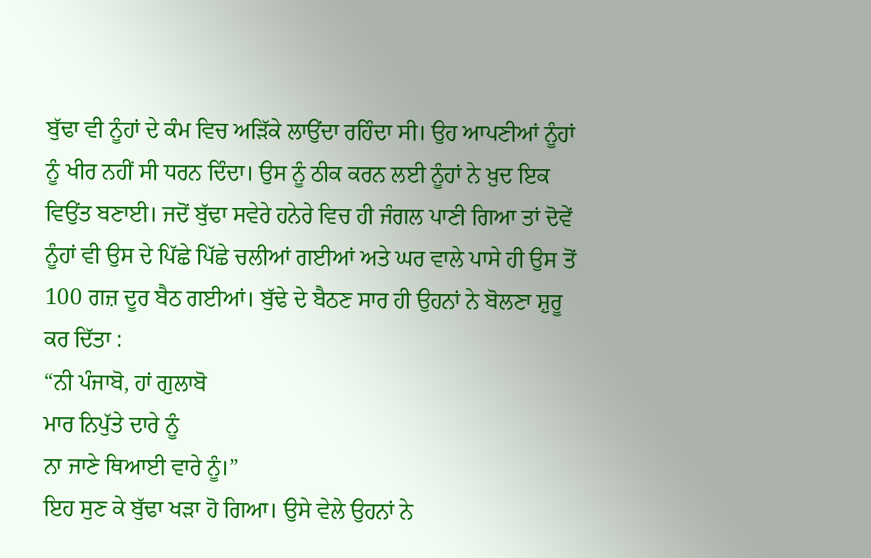ਬੁੱਢਾ ਵੀ ਨੂੰਹਾਂ ਦੇ ਕੰਮ ਵਿਚ ਅੜਿੱਕੇ ਲਾਉਂਦਾ ਰਹਿੰਦਾ ਸੀ। ਉਹ ਆਪਣੀਆਂ ਨੂੰਹਾਂ ਨੂੰ ਖੀਰ ਨਹੀਂ ਸੀ ਧਰਨ ਦਿੰਦਾ। ਉਸ ਨੂੰ ਠੀਕ ਕਰਨ ਲਈ ਨੂੰਹਾਂ ਨੇ ਖ਼ੁਦ ਇਕ ਵਿਉਂਤ ਬਣਾਈ। ਜਦੋਂ ਬੁੱਢਾ ਸਵੇਰੇ ਹਨੇਰੇ ਵਿਚ ਹੀ ਜੰਗਲ ਪਾਣੀ ਗਿਆ ਤਾਂ ਦੋਵੇਂ ਨੂੰਹਾਂ ਵੀ ਉਸ ਦੇ ਪਿੱਛੇ ਪਿੱਛੇ ਚਲੀਆਂ ਗਈਆਂ ਅਤੇ ਘਰ ਵਾਲੇ ਪਾਸੇ ਹੀ ਉਸ ਤੋਂ 100 ਗਜ਼ ਦੂਰ ਬੈਠ ਗਈਆਂ। ਬੁੱਢੇ ਦੇ ਬੈਠਣ ਸਾਰ ਹੀ ਉਹਨਾਂ ਨੇ ਬੋਲਣਾ ਸ਼ੁਰੂ ਕਰ ਦਿੱਤਾ :
“ਨੀ ਪੰਜਾਬੋ, ਹਾਂ ਗੁਲਾਬੋ
ਮਾਰ ਨਿਪੁੱਤੇ ਦਾਰੇ ਨੂੰ
ਨਾ ਜਾਣੇ ਥਿਆਈ ਵਾਰੇ ਨੂੰ।”
ਇਹ ਸੁਣ ਕੇ ਬੁੱਢਾ ਖੜਾ ਹੋ ਗਿਆ। ਉਸੇ ਵੇਲੇ ਉਹਨਾਂ ਨੇ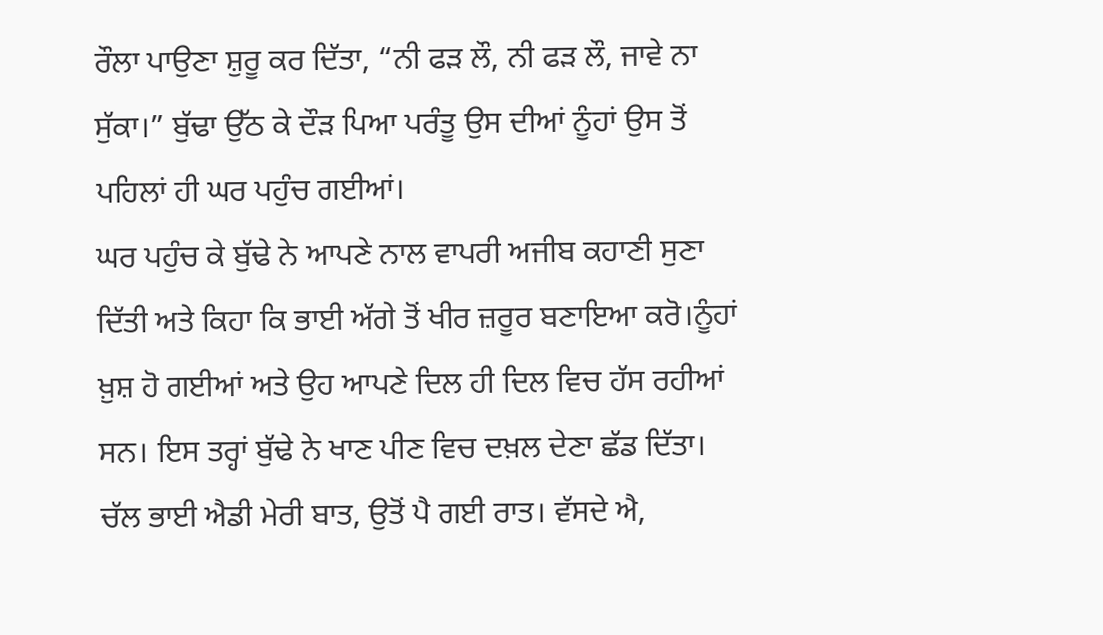ਰੌਲਾ ਪਾਉਣਾ ਸ਼ੁਰੂ ਕਰ ਦਿੱਤਾ, “ਨੀ ਫੜ ਲੌ, ਨੀ ਫੜ ਲੌ, ਜਾਵੇ ਨਾ ਸੁੱਕਾ।” ਬੁੱਢਾ ਉੱਠ ਕੇ ਦੌੜ ਪਿਆ ਪਰੰਤੂ ਉਸ ਦੀਆਂ ਨੂੰਹਾਂ ਉਸ ਤੋਂ ਪਹਿਲਾਂ ਹੀ ਘਰ ਪਹੁੰਚ ਗਈਆਂ।
ਘਰ ਪਹੁੰਚ ਕੇ ਬੁੱਢੇ ਨੇ ਆਪਣੇ ਨਾਲ ਵਾਪਰੀ ਅਜੀਬ ਕਹਾਣੀ ਸੁਣਾ ਦਿੱਤੀ ਅਤੇ ਕਿਹਾ ਕਿ ਭਾਈ ਅੱਗੇ ਤੋਂ ਖੀਰ ਜ਼ਰੂਰ ਬਣਾਇਆ ਕਰੋ।ਨੂੰਹਾਂ ਖ਼ੁਸ਼ ਹੋ ਗਈਆਂ ਅਤੇ ਉਹ ਆਪਣੇ ਦਿਲ ਹੀ ਦਿਲ ਵਿਚ ਹੱਸ ਰਹੀਆਂ ਸਨ। ਇਸ ਤਰ੍ਹਾਂ ਬੁੱਢੇ ਨੇ ਖਾਣ ਪੀਣ ਵਿਚ ਦਖ਼ਲ ਦੇਣਾ ਛੱਡ ਦਿੱਤਾ। ਚੱਲ ਭਾਈ ਐਡੀ ਮੇਰੀ ਬਾਤ, ਉਤੋਂ ਪੈ ਗਈ ਰਾਤ। ਵੱਸਦੇ ਐ,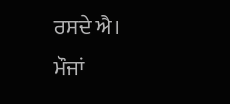ਰਸਦੇ ਐ। ਮੌਜਾਂ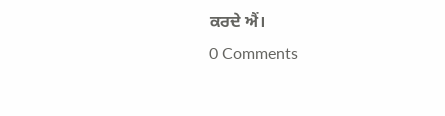ਕਰਦੇ ਐਂ।
0 Comments